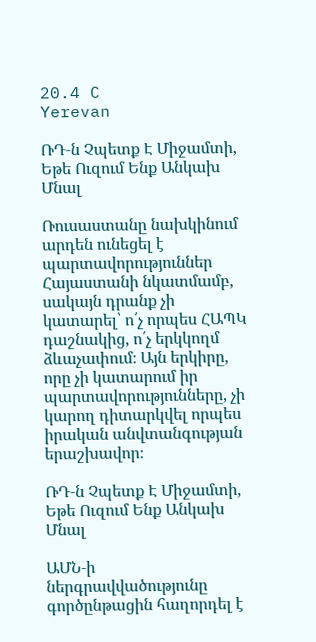20.4 C
Yerevan

ՌԴ‑ն Չպետք Է Միջամտի, Եթե Ուզում Ենք Անկախ Մնալ

Ռուսաստանը նախկինում արդեն ունեցել է պարտավորություններ Հայաստանի նկատմամբ, սակայն դրանք չի կատարել՝ ո՛չ որպես ՀԱՊԿ դաշնակից, ո՛չ երկկողմ ձևաչափում։ Այն երկիրը, որը չի կատարում իր պարտավորությունները, չի կարող դիտարկվել որպես իրական անվտանգության երաշխավոր։

ՌԴ‑ն Չպետք Է Միջամտի, Եթե Ուզում Ենք Անկախ Մնալ

ԱՄՆ‑ի ներգրավվածությունը գործընթացին հաղորդել է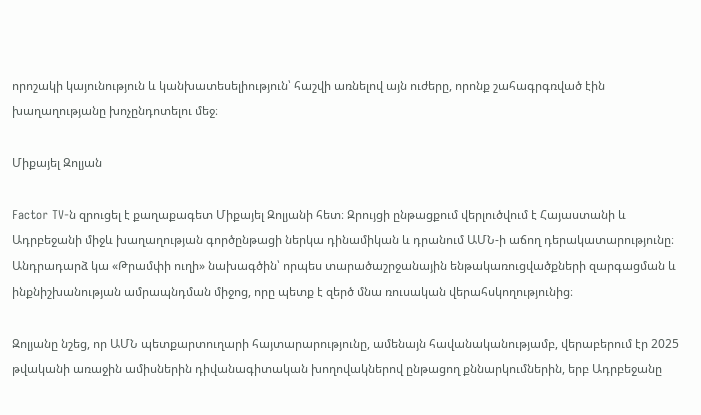որոշակի կայունություն և կանխատեսելիություն՝ հաշվի առնելով այն ուժերը, որոնք շահագրգռված էին խաղաղությանը խոչընդոտելու մեջ։

Միքայել Զոլյան

Factor TV‑ն զրուցել է քաղաքագետ Միքայել Զոլյանի հետ։ Զրույցի ընթացքում վերլուծվում է Հայաստանի և Ադրբեջանի միջև խաղաղության գործընթացի ներկա դինամիկան և դրանում ԱՄՆ‑ի աճող դերակատարությունը։ Անդրադարձ կա «Թրամփի ուղի» նախագծին՝ որպես տարածաշրջանային ենթակառուցվածքների զարգացման և ինքնիշխանության ամրապնդման միջոց, որը պետք է զերծ մնա ռուսական վերահսկողությունից։

Զոլյանը նշեց, որ ԱՄՆ պետքարտուղարի հայտարարությունը, ամենայն հավանականությամբ, վերաբերում էր 2025 թվականի առաջին ամիսներին դիվանագիտական խողովակներով ընթացող քննարկումներին, երբ Ադրբեջանը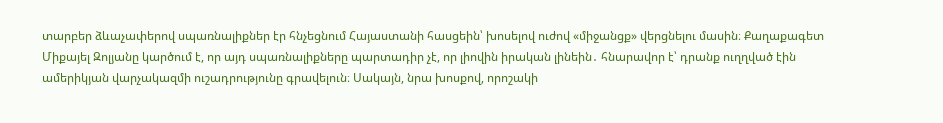տարբեր ձևաչափերով սպառնալիքներ էր հնչեցնում Հայաստանի հասցեին՝ խոսելով ուժով «միջանցք» վերցնելու մասին։ Քաղաքագետ Միքայել Զոլյանը կարծում է, որ այդ սպառնալիքները պարտադիր չէ, որ լիովին իրական լինեին․ հնարավոր է՝ դրանք ուղղված էին ամերիկյան վարչակազմի ուշադրությունը գրավելուն։ Սակայն, նրա խոսքով, որոշակի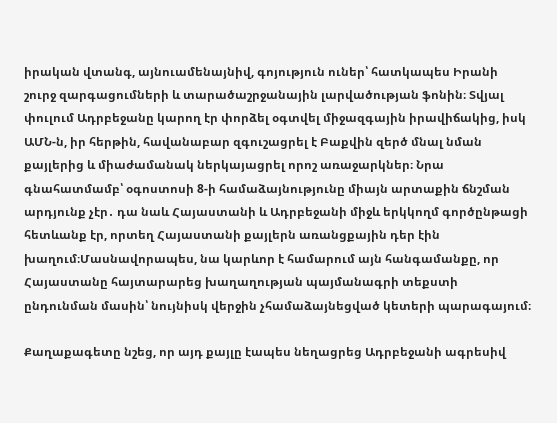իրական վտանգ, այնուամենայնիվ, գոյություն ուներ՝ հատկապես Իրանի շուրջ զարգացումների և տարածաշրջանային լարվածության ֆոնին։ Տվյալ փուլում Ադրբեջանը կարող էր փորձել օգտվել միջազգային իրավիճակից, իսկ ԱՄՆ‑ն, իր հերթին, հավանաբար զգուշացրել է Բաքվին զերծ մնալ նման քայլերից և միաժամանակ ներկայացրել որոշ առաջարկներ։ Նրա գնահատմամբ՝ օգոստոսի 8‑ի համաձայնությունը միայն արտաքին ճնշման արդյունք չէր․ դա նաև Հայաստանի և Ադրբեջանի միջև երկկողմ գործընթացի հետևանք էր, որտեղ Հայաստանի քայլերն առանցքային դեր էին խաղում։Մասնավորապես, նա կարևոր է համարում այն հանգամանքը, որ Հայաստանը հայտարարեց խաղաղության պայմանագրի տեքստի ընդունման մասին՝ նույնիսկ վերջին չհամաձայնեցված կետերի պարագայում։

Քաղաքագետը նշեց, որ այդ քայլը էապես նեղացրեց Ադրբեջանի ագրեսիվ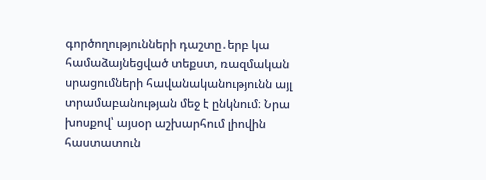գործողությունների դաշտը․երբ կա համաձայնեցված տեքստ, ռազմական սրացումների հավանականությունն այլ տրամաբանության մեջ է ընկնում։ Նրա խոսքով՝ այսօր աշխարհում լիովին հաստատուն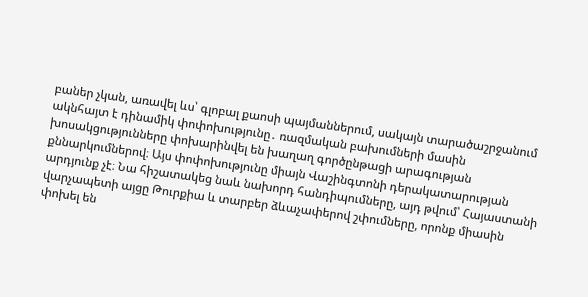բաներ չկան, առավել ևս՝ գլոբալ քաոսի պայմաններում, սակայն տարածաշրջանում ակնհայտ է դինամիկ փոփոխությունը․ ռազմական բախումների մասին խոսակցությունները փոխարինվել են խաղաղ գործընթացի արագության քննարկումներով։ Այս փոփոխությունը միայն Վաշինգտոնի դերակատարության արդյունք չէ։ Նա հիշատակեց նաև նախորդ հանդիպումները, այդ թվում՝ Հայաստանի վարչապետի այցը Թուրքիա և տարբեր ձևաչափերով շփումները, որոնք միասին փոխել են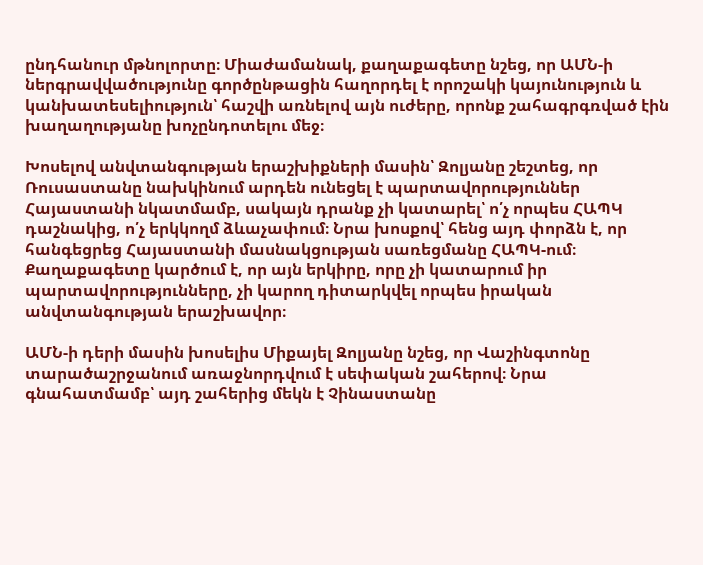ընդհանուր մթնոլորտը։ Միաժամանակ, քաղաքագետը նշեց, որ ԱՄՆ‑ի ներգրավվածությունը գործընթացին հաղորդել է որոշակի կայունություն և կանխատեսելիություն՝ հաշվի առնելով այն ուժերը, որոնք շահագրգռված էին խաղաղությանը խոչընդոտելու մեջ։

Խոսելով անվտանգության երաշխիքների մասին՝ Զոլյանը շեշտեց, որ Ռուսաստանը նախկինում արդեն ունեցել է պարտավորություններ Հայաստանի նկատմամբ, սակայն դրանք չի կատարել՝ ո՛չ որպես ՀԱՊԿ դաշնակից, ո՛չ երկկողմ ձևաչափում։ Նրա խոսքով՝ հենց այդ փորձն է, որ հանգեցրեց Հայաստանի մասնակցության սառեցմանը ՀԱՊԿ-ում։ Քաղաքագետը կարծում է, որ այն երկիրը, որը չի կատարում իր պարտավորությունները, չի կարող դիտարկվել որպես իրական անվտանգության երաշխավոր։

ԱՄՆ‑ի դերի մասին խոսելիս Միքայել Զոլյանը նշեց, որ Վաշինգտոնը տարածաշրջանում առաջնորդվում է սեփական շահերով։ Նրա գնահատմամբ՝ այդ շահերից մեկն է Չինաստանը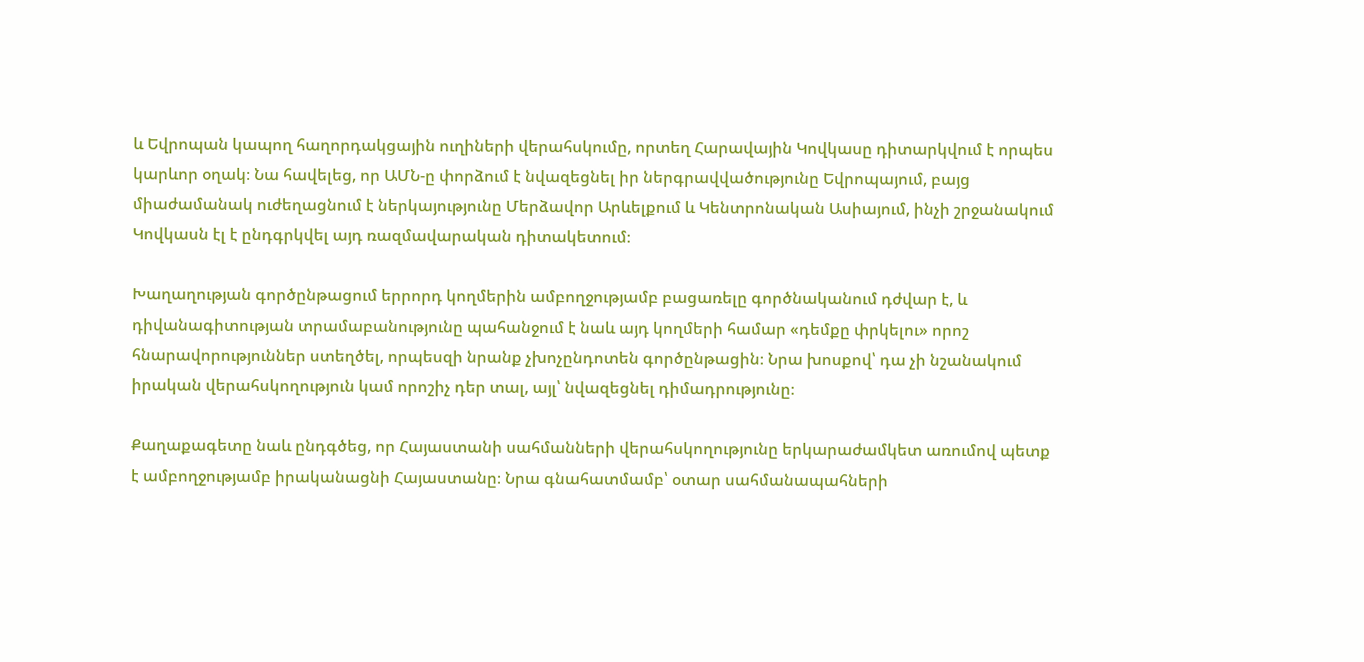և Եվրոպան կապող հաղորդակցային ուղիների վերահսկումը, որտեղ Հարավային Կովկասը դիտարկվում է որպես կարևոր օղակ։ Նա հավելեց, որ ԱՄՆ‑ը փորձում է նվազեցնել իր ներգրավվածությունը Եվրոպայում, բայց միաժամանակ ուժեղացնում է ներկայությունը Մերձավոր Արևելքում և Կենտրոնական Ասիայում, ինչի շրջանակում Կովկասն էլ է ընդգրկվել այդ ռազմավարական դիտակետում։

Խաղաղության գործընթացում երրորդ կողմերին ամբողջությամբ բացառելը գործնականում դժվար է, և դիվանագիտության տրամաբանությունը պահանջում է նաև այդ կողմերի համար «դեմքը փրկելու» որոշ հնարավորություններ ստեղծել, որպեսզի նրանք չխոչընդոտեն գործընթացին։ Նրա խոսքով՝ դա չի նշանակում իրական վերահսկողություն կամ որոշիչ դեր տալ, այլ՝ նվազեցնել դիմադրությունը։

Քաղաքագետը նաև ընդգծեց, որ Հայաստանի սահմանների վերահսկողությունը երկարաժամկետ առումով պետք է ամբողջությամբ իրականացնի Հայաստանը։ Նրա գնահատմամբ՝ օտար սահմանապահների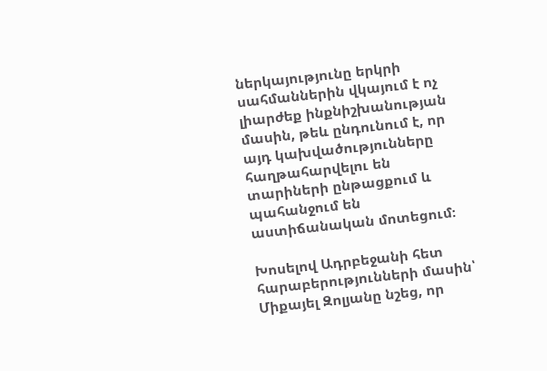ներկայությունը երկրի սահմաններին վկայում է ոչ լիարժեք ինքնիշխանության մասին, թեև ընդունում է, որ այդ կախվածությունները հաղթահարվելու են տարիների ընթացքում և պահանջում են աստիճանական մոտեցում։

Խոսելով Ադրբեջանի հետ հարաբերությունների մասին՝ Միքայել Զոլյանը նշեց, որ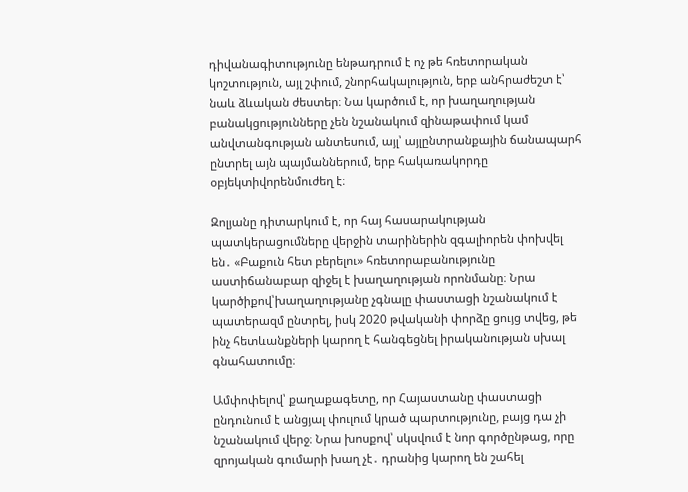դիվանագիտությունը ենթադրում է ոչ թե հռետորական կոշտություն, այլ շփում, շնորհակալություն, երբ անհրաժեշտ է՝ նաև ձևական ժեստեր։ Նա կարծում է, որ խաղաղության բանակցությունները չեն նշանակում զինաթափում կամ անվտանգության անտեսում, այլ՝ այլընտրանքային ճանապարհ ընտրել այն պայմաններում, երբ հակառակորդը օբյեկտիվորենմուժեղ է։

Զոլյանը դիտարկում է, որ հայ հասարակության պատկերացումները վերջին տարիներին զգալիորեն փոխվել են․ «Բաքուն հետ բերելու» հռետորաբանությունը աստիճանաբար զիջել է խաղաղության որոնմանը։ Նրա կարծիքով՝խաղաղությանը չգնալը փաստացի նշանակում է պատերազմ ընտրել, իսկ 2020 թվականի փորձը ցույց տվեց, թե ինչ հետևանքների կարող է հանգեցնել իրականության սխալ գնահատումը։

Ամփոփելով՝ քաղաքագետը, որ Հայաստանը փաստացի ընդունում է անցյալ փուլում կրած պարտությունը, բայց դա չի նշանակում վերջ։ Նրա խոսքով՝ սկսվում է նոր գործընթաց, որը զրոյական գումարի խաղ չէ․ դրանից կարող են շահել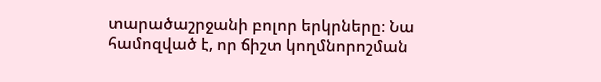տարածաշրջանի բոլոր երկրները։ Նա համոզված է, որ ճիշտ կողմնորոշման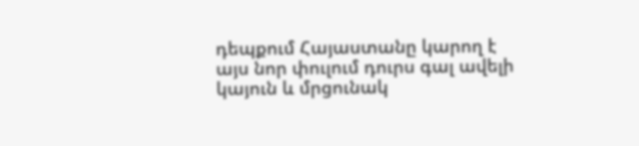դեպքում Հայաստանը կարող է այս նոր փուլում դուրս գալ ավելի կայուն և մրցունակ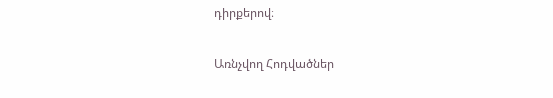դիրքերով։

Առնչվող Հոդվածներ